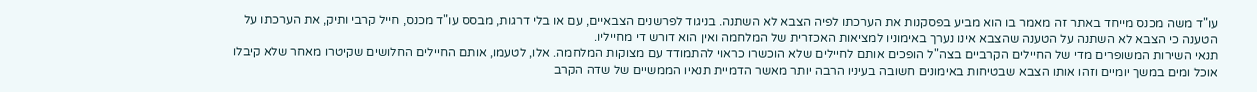עו"ד משה מכנס מייחד באתר זה מאמר בו הוא מביע בפסקנות את הערכתו לפיה הצבא לא השתנה. בניגוד לפרשנים הצבאיים, עם או בלי דרגות, מבסס עו"ד מכנס, חייל קרבי ותיק, את הערכתו על הטענה כי הצבא לא השתנה על הטענה שהצבא אינו נערך באימוניו למציאות האכזרית של המלחמה ואין הוא דורש די מחייליו.
תנאי השירות המשופרים מדי של החיילים הקרביים בצה"ל הופכים אותם לחיילים שלא הוכשרו כראוי להתמודד עם מצוקות המלחמה. אלו, לטעמו, אותם החיילים החלושים שקיטרו מאחר שלא קיבלו אוכל ומים במשך יומיים וזהו אותו הצבא שבטיחות באימונים חשובה בעיניו הרבה יותר מאשר הדמיית תנאיו הממשיים של שדה הקרב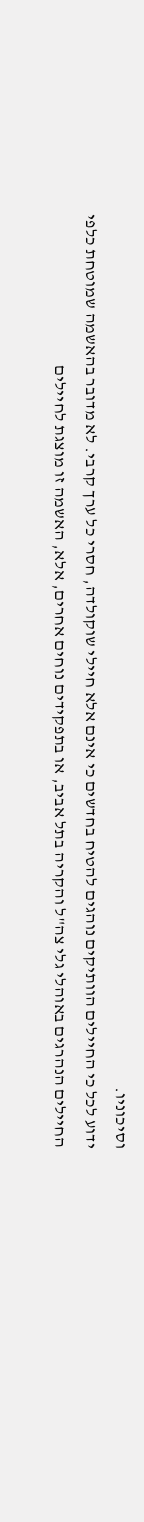וסיכוניו.
ידוע לכל כי החיילים הוותיקים נוהגים להטיח בחדשים כי אינם אלא חיילי שוקולדה, חסרי כל ערך קרבי. לא מדובר בהאשמה שמוטחת כלפי החיילים הנהרגים באוהלי גלי צה"ל והקריה בתל אביב, או בתפקידים נוחים אחרים, אלא, האשמה זו מוצגת לחיילים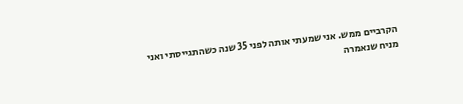הקרביים ממש. אני שמעתי אותה לפני 35 שנה כשהתגייסתי ואני מניח שנאמרה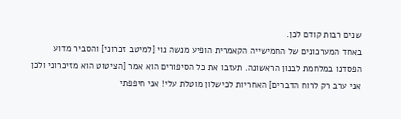שנים רבות קודם לכן.
באחד המערכונים של החמישייה הקאמרית הופיע מנשה נוי [למיטב זכרוני] והסביר מדוע הפסדנו במלחמת לבנון הראשונה. תעזבו את כל הסיפורים הוא אמר [הציטוט הוא מזיכרוני ולכן אני ערב רק לרוח הדברים] האחריות לכישלון מוטלת עלי! אני חיפפתי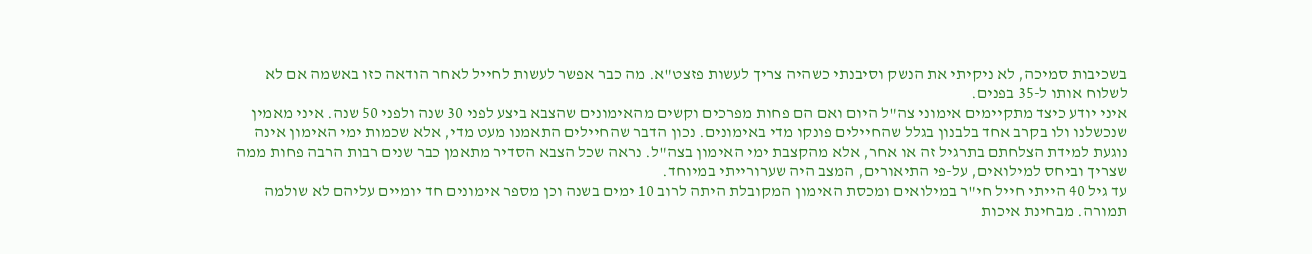בשכיבות סמיכה, לא ניקיתי את הנשק וסיבנתי כשהיה צריך לעשות פזצט"א. מה כבר אפשר לעשות לחייל לאחר הודאה כזו באשמה אם לא לשלוח אותו ל-35 בפנים.
איני יודע כיצד מתקיימים אימוני צה"ל היום ואם הם פחות מפרכים וקשים מהאימונים שהצבא ביצע לפני 30 שנה ולפני 50 שנה. איני מאמין שנכשלנו ולו בקרב אחד בלבנון בגלל שהחיילים פונקו מדי באימונים. נכון הדבר שהחיילים התאמנו מעט מדי, אלא שכמות ימי האימון אינה נוגעת למידת הצלחתם בתרגיל זה או אחר, אלא מהקצבת ימי האימון בצה"ל. נראה שכל הצבא הסדיר מתאמן כבר שנים רבות הרבה פחות ממה שצריך וביחס למילואים, על-פי התיאורים, המצב היה שערורייתי במיוחד.
עד גיל 40 הייתי חייל חי"ר במילואים ומכסת האימון המקובלת היתה לרוב 10 ימים בשנה וכן מספר אימונים חד יומיים עליהם לא שולמה תמורה. מבחינת איכות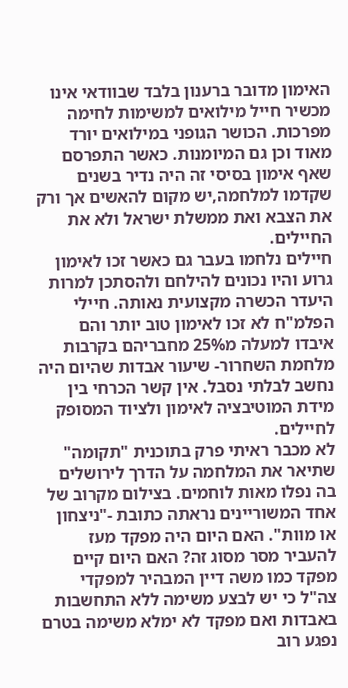האימון מדובר ברענון בלבד שבוודאי אינו מכשיר חייל מילואים למשימות לחימה מפרכות. הכושר הגופני במילואים יורד מאוד וכן גם המיומנות. כאשר התפרסם שאף אימון בסיסי זה היה נדיר בשנים שקדמו למלחמה,יש מקום להאשים אך ורק את הצבא ואת ממשלת ישראל ולא את החיילים.
חיילים נלחמו בעבר גם כאשר זכו לאימון גרוע והיו נכונים להילחם ולהסתכן למרות היעדר הכשרה מקצועית נאותה. חיילי הפלמ"ח לא זכו לאימון טוב יותר והם איבדו למעלה מ25% מחבריהם בקרבות מלחמת השחרור- שיעור אבדות שהיום היה נחשב לבלתי נסבל. אין קשר הכרחי בין מידת המוטיבציה לאימון ולציוד המסופק לחיילים.
לא מכבר ראיתי פרק בתוכנית "תקומה" שתיאר את המלחמה על הדרך לירושלים בה נפלו מאות לוחמים. בצילום מקרוב של אחד המשוריינים נראתה כתובת -"ניצחון או מוות". האם היום היה מפקד מעז להעביר מסר מסוג זה? האם היום קיים מפקד כמו משה דיין המבהיר למפקדי צה"ל כי יש לבצע משימה ללא התחשבות באבדות ואם מפקד לא ימלא משימה בטרם נפגע רוב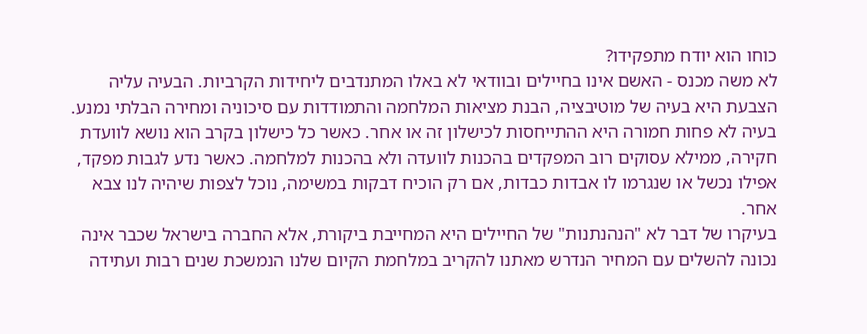כוחו הוא יודח מתפקידו?
לא משה מכנס - האשם אינו בחיילים ובוודאי לא באלו המתנדבים ליחידות הקרביות. הבעיה עליה הצבעת היא בעיה של מוטיבציה, הבנת מציאות המלחמה והתמודדות עם סיכוניה ומחירה הבלתי נמנע. בעיה לא פחות חמורה היא ההתייחסות לכישלון זה או אחר. כאשר כל כישלון בקרב הוא נושא לוועדת חקירה, ממילא עסוקים רוב המפקדים בהכנות לוועדה ולא בהכנות למלחמה. כאשר נדע לגבות מפקד, אפילו נכשל או שנגרמו לו אבדות כבדות, אם רק הוכיח דבקות במשימה, נוכל לצפות שיהיה לנו צבא אחר.
בעיקרו של דבר לא "הנהנתנות" של החיילים היא המחייבת ביקורת, אלא החברה בישראל שכבר אינה נכונה להשלים עם המחיר הנדרש מאתנו להקריב במלחמת הקיום שלנו הנמשכת שנים רבות ועתידה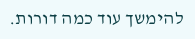להימשך עוד כמה דורות.